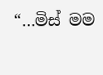“…මිස් මම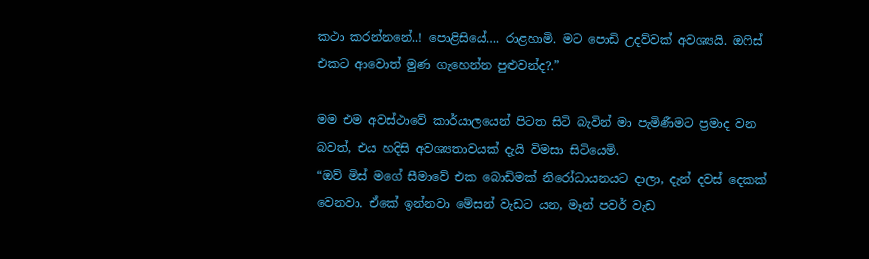කථා කරන්නනේ..! පොළිසියේ…. රාළහාමි. මට පොඩි උදව්වක් අවශ්‍යයි. ඔෆිස් එකට ආවොත් මුණ ගැහෙන්න පුළුවන්ද?.”

මම එම අවස්ථාවේ කාර්යාලයෙන් පිටත සිටි බැවින් මා පැමිණීමට ප්‍රමාද වන බවත්, එය හදිසි අවශ්‍යතාවයක් දැයි විමසා සිටියෙමි.
“ඔව් මිස් මගේ සීමාවේ එක බොඩිමක් නිරෝධායනයට දාලා, දැන් දවස් දෙකක් වෙනවා. ඒකේ ඉන්නවා මේසන් වැඩට යන, මෑන් පවර් වැඩ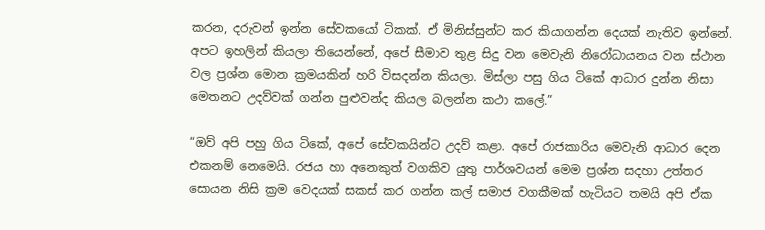කරන, දරුවන් ඉන්න සේවකයෝ ටිකක්. ඒ මිනිස්සුන්ට කර කියාගන්න දෙයක් නැතිව ඉන්නේ. අපට ඉහලින් කියලා තියෙන්නේ, අපේ සීමාව තුළ සිදු වන මෙවැනි නිරෝධායනය වන ස්ථාන වල ප්‍රශ්න මොන ක්‍රමයකින් හරි විසදන්න කියලා. මිස්ලා පසු ගිය ටිකේ ආධාර දුන්න නිසා මෙතනට උදව්වක් ගන්න පුළුවන්ද කියල බලන්න කථා කලේ.”

“ඔව් අපි පහු ගිය ටිකේ, අපේ සේවකයින්ට උදව් කළා. අපේ රාජකාරිය මෙවැනි ආධාර දෙන එකනම් නෙමෙයි. රජය හා අනෙකුත් වගකිව යුතු පාර්ශවයන් මෙම ප්‍රශ්න සදහා උත්තර සොයන නිසි ක්‍රම වෙදයක් සකස් කර ගන්න කල් සමාජ වගකීමක් හැටියට තමයි අපි ඒක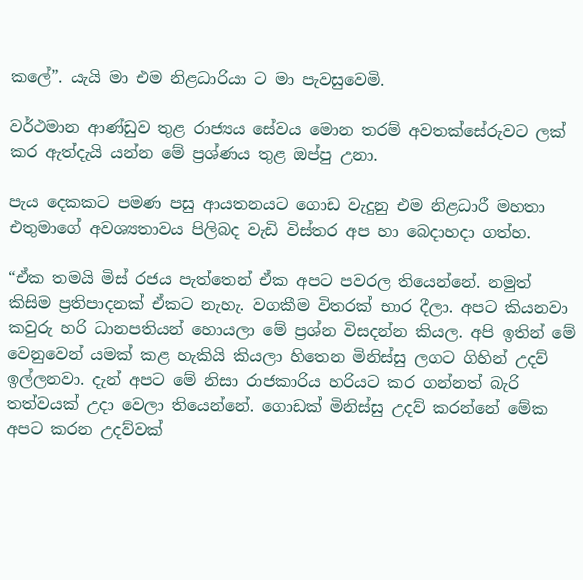කලේ”. යැයි මා එම නිළධාරියා ට මා පැවසුවෙමි.

වර්ථමාන ආණ්ඩුව තුළ රාජ්‍යය සේවය මොන තරම් අවතක්සේරුවට ලක් කර ඇත්දැයි යන්න මේ ප්‍රශ්ණය තුළ ඔප්පු උනා.

පැය දෙකකට පමණ පසු ආයතනයට ගොඩ වැදුනු එම නිළධාරී මහතා එතුමාගේ අවශ්‍යතාවය පිලිබද වැඩි විස්තර අප හා බෙදාහදා ගත්හ.

“ඒක තමයි මිස් රජය පැත්තෙන් ඒක අපට පවරල තියෙන්නේ. නමුත් කිසිම ප්‍රතිපාදනක් ඒකට නැහැ. වගකීම විතරක් භාර දීලා. අපට කියනවා කවුරු හරි ධානපතියන් හොයලා මේ ප්‍රශ්න විසදන්න කියල. අපි ඉතින් මේ වෙනුවෙන් යමක් කළ හැකියි කියලා හිතෙන මිනිස්සු ලගට ගිහින් උදව් ඉල්ලනවා. දැන් අපට මේ නිසා රාජකාරිය හරියට කර ගන්නත් බැරි තත්වයක් උදා වෙලා තියෙන්නේ. ගොඩක් මිනිස්සු උදව් කරන්නේ මේක අපට කරන උදව්වක්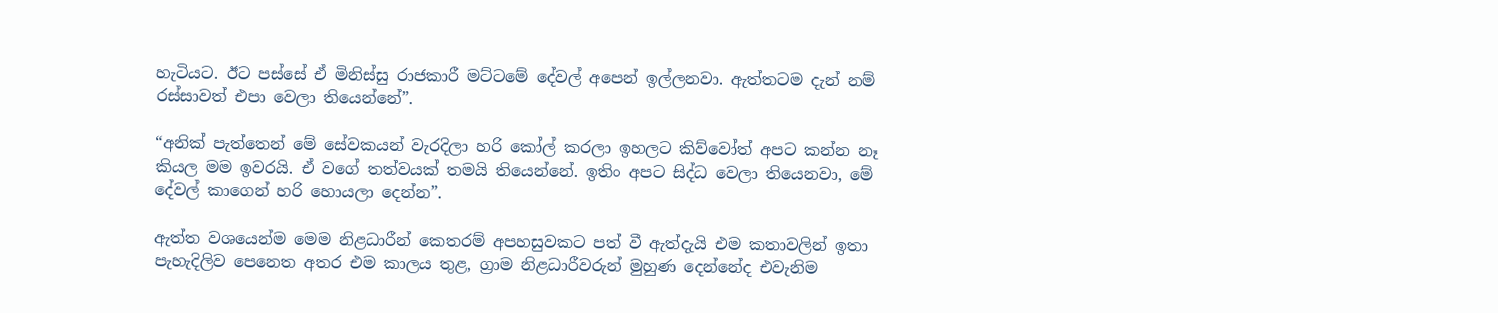හැටියට. ඊට පස්සේ ඒ මිනිස්සු රාජකාරී මට්ටමේ දේවල් අපෙන් ඉල්ලනවා. ඇත්තටම දැන් නම් රස්සාවත් එපා වෙලා තියෙන්නේ”.

“අනික් පැත්තෙන් මේ සේවකයන් වැරදිලා හරි කෝල් කරලා ඉහලට කිව්වෝත් අපට කන්න නෑ කියල මම ඉවරයි. ඒ වගේ තත්වයක් තමයි තියෙන්නේ. ඉතිං අපට සිද්ධ වෙලා තියෙනවා, මේ දේවල් කාගෙන් හරි හොයලා දෙන්න”.

ඇත්ත වශයෙන්ම මෙම නිළධාරීන් කෙතරම් අපහසුවකට පත් වී ඇත්දැයි එම කතාවලින් ඉතා පැහැදිලිව පෙනෙත අතර එම කාලය තුළ, ග්‍රාම නිළධාරීවරුන් මුහුණ දෙන්නේද එවැනිම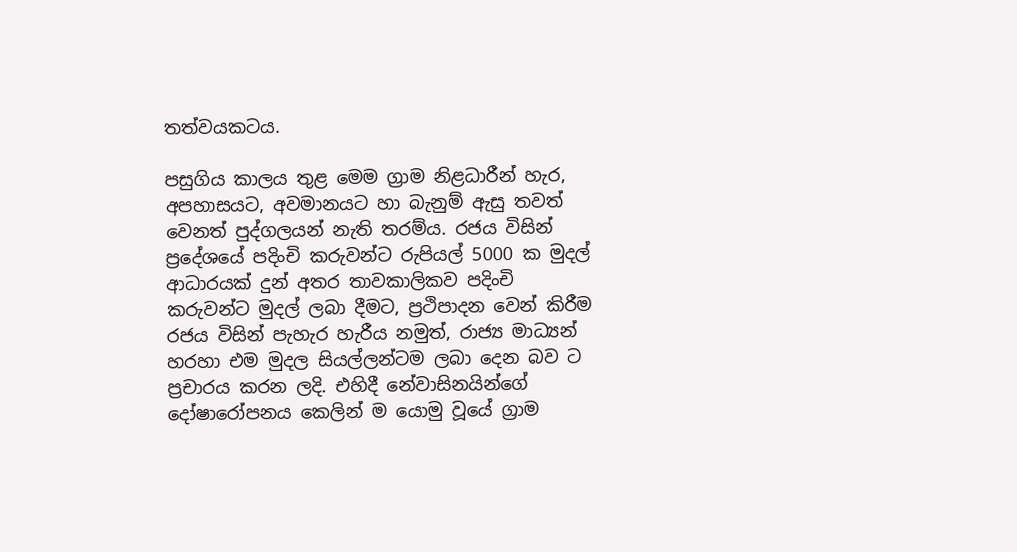තත්වයකටය.

පසුගිය කාලය තුළ මෙම ග්‍රාම නිළධාරීන් හැර, අපහාසයට, අවමානයට හා බැනුම් ඇසු තවත් වෙනත් පුද්ගලයන් නැති තරම්ය. රජය විසින් ප්‍රදේශයේ පදිංචි කරුවන්ට රුපියල් 5000 ක මුදල් ආධාරයක් දුන් අතර තාවකාලිකව පදිංචි කරුවන්ට මුදල් ලබා දීමට, ප්‍රථිපාදන වෙන් කිරීම රජය විසින් පැහැර හැරීය නමුත්, රාජ්‍ය මාධ්‍යන් හරහා එම මුදල සියල්ලන්ටම ලබා දෙන බව ට ප්‍රචාරය කරන ලදි. එහිදී නේවාසිනයින්ගේ දෝෂාරෝපනය කෙලින් ම යොමු වූයේ ග්‍රාම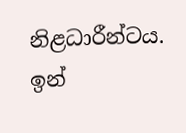නිළධාරීන්ටය. ඉන්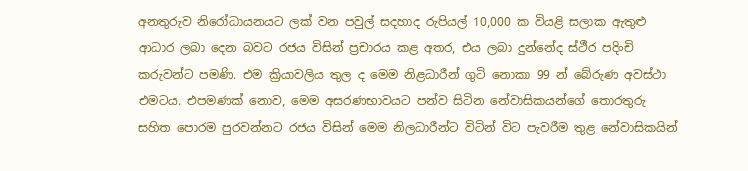අනතුරුව නිරෝධායනයට ලක් වන පවුල් සදහාද රුපියල් 10,000 ක වියළි සලාක ඇතුළු ආධාර ලබා දෙන බවට රජය විසින් ප්‍රචාරය කළ අතර, එය ලබා දුන්නේද ස්ථීර පදිංචි කරුවන්ට පමණි. එම ක්‍රියාවලිය තුල ද මෙම නිළධාරීන් ගුටි නොකා 99 න් බේරුණ අවස්ථා එමටය. එපමණක් නොව, මෙම අසරණභාවයට පන්ව සිටින නේවාසිකයන්ගේ තොරතුරු සහිත පොරම පුරවන්නට රජය විසින් මෙම නිලධාරීන්ට විටින් විට පැවරීම තුළ නේවාසිකයින්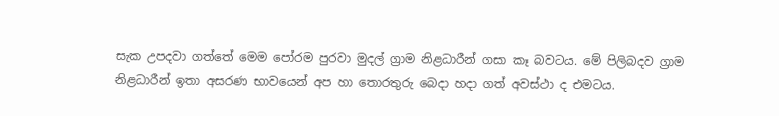සැක උපදවා ගත්තේ මෙම පෝරම පුරවා මුදල් ග්‍රාම නිළධාරීන් ගසා කෑ බවටය. මේ පිලිබදව ග්‍රාම නිළධාරීන් ඉතා අසරණ භාවයෙන් අප හා තොරතුරු බෙදා හදා ගත් අවස්ථා ද එමටය.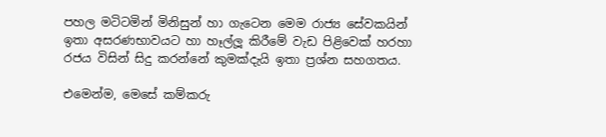පහල මටිටමින් මිනිසුන් හා ගැටෙන මෙම රාජ්‍ය සේවකයින් ඉතා අසරණභාවයට හා හෑල්ලූ කිරීමේ වැඩ පිළිවෙක් හරහා රජය විසින් සිදු කරන්නේ කුමක්දැයි ඉතා ප්‍රශ්න සහගතය.

එමෙන්ම, මෙසේ කම්කරු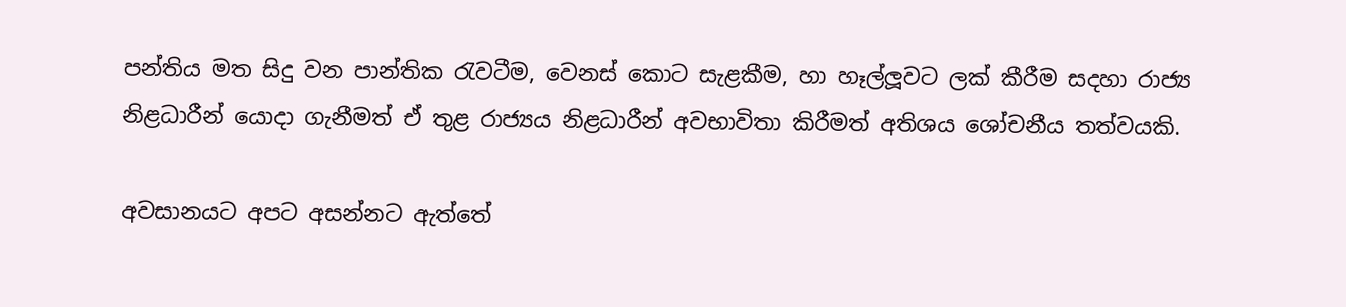පන්තිය මත සිදු වන පාන්තික රැවටීම, වෙනස් කොට සැළකීම, හා හෑල්ලූවට ලක් කීරීම සදහා රාජ්‍ය නිළධාරීන් යොදා ගැනීමත් ඒ තුළ රාජ්‍යය නිළධාරීන් අවභාවිතා කිරීමත් අතිශය ශෝචනීය තත්වයකි.

අවසානයට අපට අසන්නට ඇත්තේ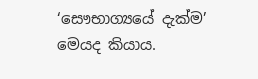‘සෞභාග්‍යයේ දැක්ම’ මෙයද කියාය.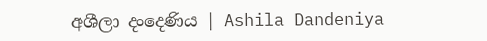අශීලා දංදෙණිය | Ashila Dandeniya